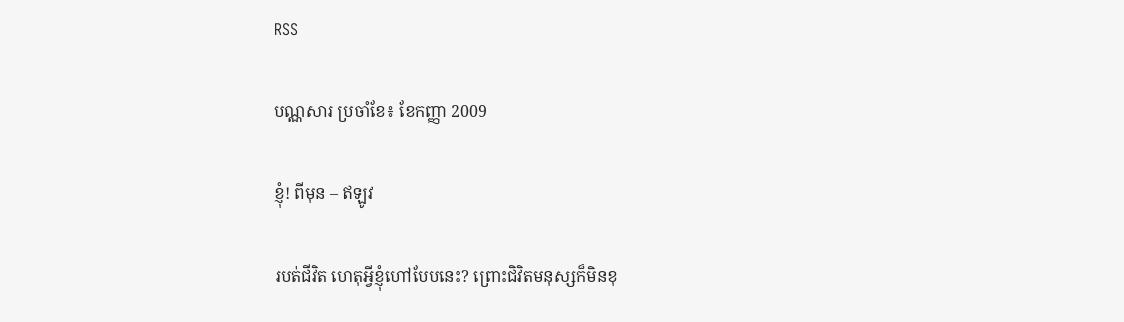RSS

បណ្ណសារ ប្រចាំខែ៖ ខែកញ្ញា 2009

ខ្ញុំ! ពីមុន – ឥឡូវ

របត់ជីវិត ហេតុអ្វីខ្ញុំហៅបែបនេះ? ព្រោះជិវិតមនុស្សក៏មិនខុ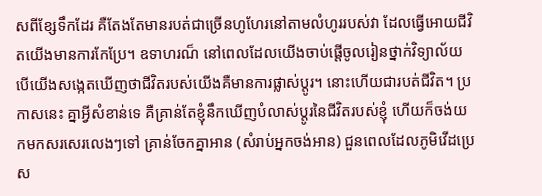សពីខ្សែទឹកដែរ គឺតែងតែមានរបត់ជាច្រើនហូហែរនៅតាមលំហូររបស់វា ដែលធ្វើអោយជីវិតយើងមានការកែប្រែ។ ឧទាហរណ៏ នៅពេលដែលយើងចាប់ផ្តើចូលរៀនថ្នាក់វិទ្យាល័យ បើយើងសង្កេតឃើញថាជីវិតរបស់យើងគឺមានការផ្លាស់ប្តូរ។ នោះហើយជារបត់ជីវិត។ ប្រកាសនេះ គ្នាអ្វីសំខាន់ទេ គឺគ្រាន់តែខ្ញុំនឹកឃើញបំលាស់ប្តូរនៃជីវិតរបស់ខ្ញុំ ហើយក៏ចង់យកមកសរសេរលេងៗទៅ គ្រាន់ចែកគ្នាអាន (សំរាប់អ្នកចង់អាន) ជួនពេលដែលភូមិវើដប្រេស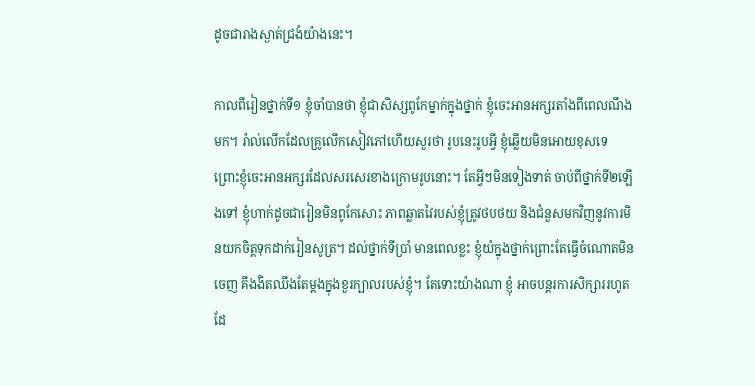ដូចជារាងស្ងាត់ជ្រងំយ៉ាងនេះ។

កាលពីរៀនថ្នាក់ទី១ ខ្ញុំចាំបានថា ខ្ញុំជាសិស្សពូកែម្នាក់ក្នុងថ្នាក់ ខ្ញុំចេះអានអក្សរតាំងពីពេលណឹងមក។ រ៉ាល់លើកដែលគ្រូលើកសៀវភៅហើយសួរថា រូបនេះរូបអ្វី ខ្ញុំឆ្លើយមិនអោយខុសទេ ព្រោះខ្ញុំចេះអានអក្សរដែលសរសេរខាងក្រោមរូបនោះ។ តែអ្វីៗមិនទៀងទាត់ ចាប់ពីថ្នាក់ទី២ឡើងទៅ ខ្ញុំហាក់ដូចជារៀនមិនពូកែសោះ ភាពឆ្លាតវៃរបស់ខ្ញុំត្រូវថបថយ និងជំនួសមកវិញនូវការមិនយកចិត្តទុកដាក់រៀនសូត្រ។ ដល់ថ្នាក់ទីប្រាំ មានពេលខ្លះ ខ្ញុំយំក្នុងថ្នាក់ព្រោះតែធ្វើចំណោតមិនចេញ គឹងងិតឈឹងតែម្តងក្នុងខួរក្បាលរបស់ខ្ញុំ។ តែទោះយ៉ាងណា ខ្ញុំ អាចបន្តរការសិក្សាររហូតដែ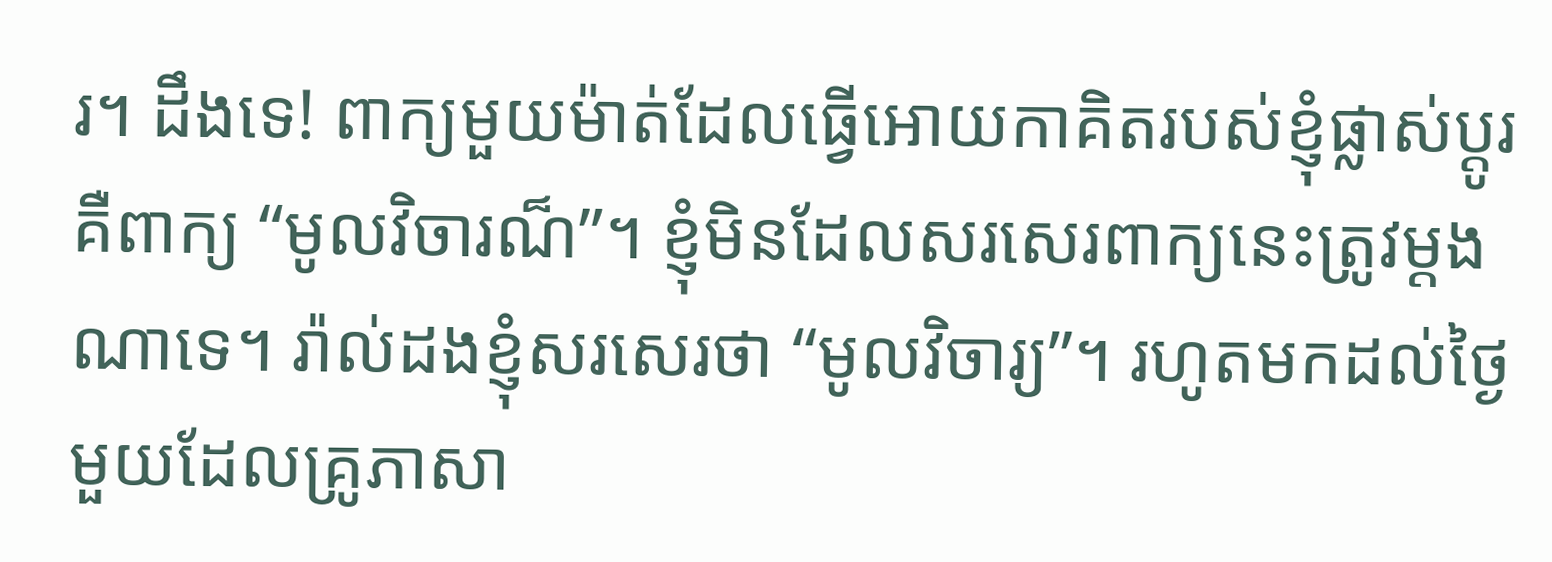រ។ ដឹងទេ! ពាក្យមួយម៉ាត់ដែលធ្វើអោយកាគិតរបស់ខ្ញុំផ្លាស់ប្តូរ គឺពាក្យ “មូលវិចារណ៏”។ ខ្ញុំមិនដែលសរសេរពាក្យនេះត្រូវម្តងណាទេ។ រ៉ាល់ដងខ្ញុំសរសេរថា “មូលវិចារ្យ”។ រហូតមកដល់ថ្ងៃមួយដែលគ្រូភាសា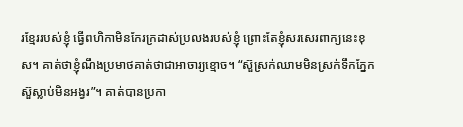រខ្មែររបស់ខ្ញុំ ធ្វើពហិកាមិនកែរក្រដាស់ប្រលងរបស់ខ្ញុំ ព្រោះតែខ្ញុំសរសេរពាក្យនេះខុស។ គាត់ថាខ្ញុំណឹងប្រមាថគាត់ថាជាអាចារ្យខ្មោច។ “ស៊ួស្រក់ឈាមមិនស្រក់ទឹកភ្នែក ស៊ួស្លាប់មិនអង្វរ”។ គាត់បានប្រកា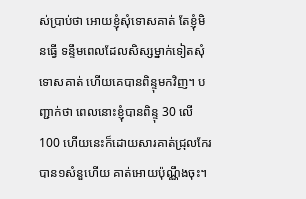ស់ប្រាប់ថា អោយខ្ញុំសុំទោសគាត់ តែខ្ញុំមិនធ្វើ ទន្ទឹមពេលដែលសិស្សម្នាក់ទៀតសុំទោសគាត់ ហើយគេបានពិន្ទុមកវិញ។ បញ្ជាក់ថា ពេលនោះខ្ញុំបានពិន្ទុ 30 លើ 100 ហើយនេះក៏ដោយសារគាត់ជ្រុលកែរបាន១សំនួហើយ គាត់អោយប៉ុណ្ណឹងចុះ។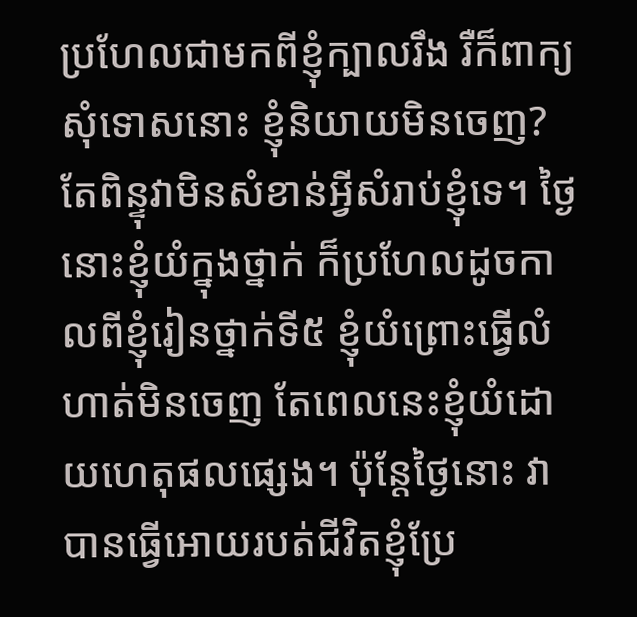ប្រហែលជាមកពីខ្ញុំក្បាលរឹង រឺក៏ពាក្យសុំទោសនោះ ខ្ញុំនិយាយមិនចេញ? តែពិន្ទុវាមិនសំខាន់អ្វីសំរាប់ខ្ញុំទេ។ ថ្ងៃនោះខ្ញុំយំក្នុងថ្នាក់ ក៏ប្រហែលដូចកាលពីខ្ញុំរៀនថ្នាក់ទី៥ ខ្ញុំយំព្រោះធ្វើលំហាត់មិនចេញ តែពេលនេះខ្ញុំយំដោយហេតុផលផ្សេង។ ប៉ុន្តែថ្ងៃនោះ វាបានធ្វើអោយរបត់ជីវិតខ្ញុំប្រែ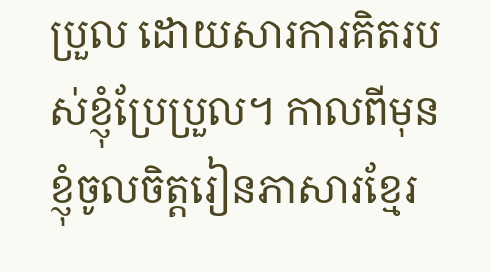ប្រួល ដោយសារការគិតរបស់ខ្ញុំប្រែប្រួល។ កាលពីមុន ខ្ញុំចូលចិត្តរៀនភាសារខ្មែរ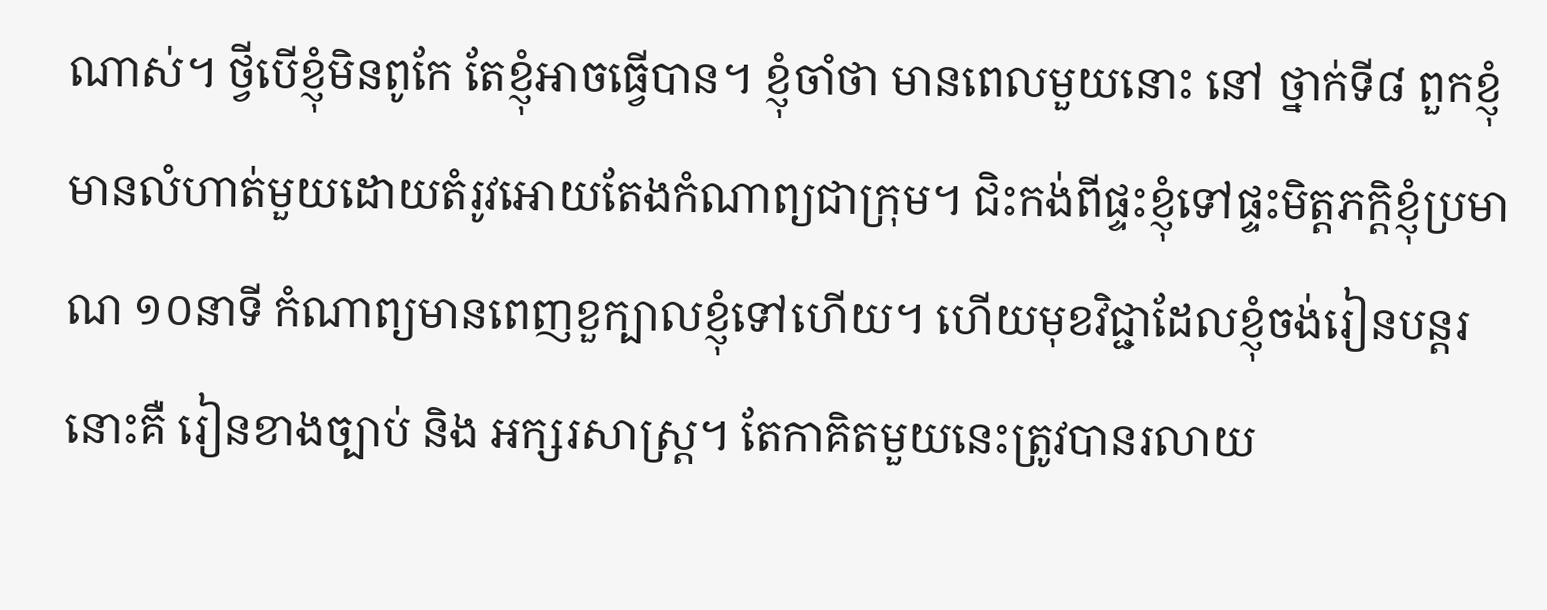ណាស់។ ថ្វីបើខ្ញុំមិនពូកែ តែខ្ញុំអាចធ្វើបាន។ ខ្ញុំចាំថា មានពេលមួយនោះ នៅ ថ្នាក់ទី៨ ពួកខ្ញុំមានលំហាត់មួយដោយតំរូវអោយតែងកំណាព្យជាក្រុម។ ជិះកង់ពីផ្ទះខ្ញុំទៅផ្ទះមិត្តភក្តិខ្ញុំប្រមាណ ១០នាទី កំណាព្យមានពេញខួក្បាលខ្ញុំទៅហើយ។ ហើយមុខវិជ្ជាដែលខ្ញុំចង់រៀនបន្តរនោះគឺ រៀនខាងច្បាប់ និង អក្សរសាស្ត្រ។ តែកាគិតមួយនេះត្រូវបានរលាយ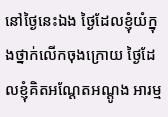នៅថ្ងៃនេះឯង ថ្ងៃដែលខ្ញុំយំក្នុងថ្នាក់លើកចុងក្រោយ ថ្ងៃដែលខ្ញុំគិតអណ្តែតអណ្តូង អារម្ម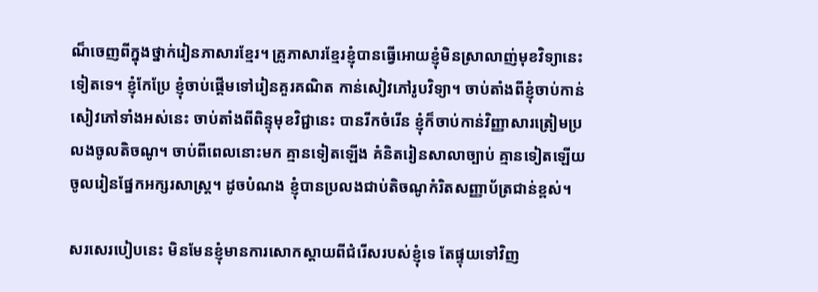ណ៏ចេញពីក្នុងថ្នាក់រៀនភាសារខ្មែរ។ គ្រូភាសារខ្មែរខ្ញុំបានធ្វើអោយខ្ញុំមិនស្រាលាញ់មុខវិទ្យានេះទៀតទេ។ ខ្ញុំកែប្រែ ខ្ញុំចាប់ផ្តើមទៅរៀនគួរគណិត កាន់សៀវភៅរូបវិទ្យា។ ចាប់តាំងពីខ្ញុំចាប់កាន់សៀវភៅទាំងអស់នេះ ចាប់តាំងពីពិន្ទុមុខវិជ្ជានេះ បានរីកចំរើន ខ្ញុំក៏ចាប់កាន់វិញ្ញាសារត្រៀមប្រលងចូលតិចណូ។ ចាប់ពីពេលនោះមក គ្មានទៀតឡើង គំនិតរៀនសាលាច្បាប់ គ្មានទៀតឡើយ ចូលរៀនផ្នែកអក្សរសាស្ត្រ។ ដូចបំណង ខ្ញុំបានប្រលងជាប់តិចណូកំរិតសញ្ញាប័ត្រជាន់ខ្ពស់។

សរសេរបៀបនេះ មិនមែនខ្ញុំមានការសោកស្តាយពីជំរើសរបស់ខ្ញុំទេ តែផ្ទុយទៅវិញ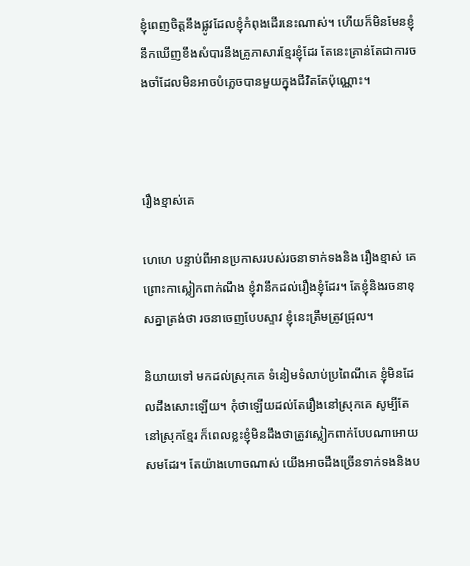ខ្ញុំពេញចិត្តនឹងផ្លូវដែលខ្ញុំកំពុងដើរនេះណាស់។ ហើយក៏មិនមែនខ្ញុំនឹកឃើញខឹងសំបារនឹងគ្រូភាសារខ្មែរខ្ញុំដែរ តែនេះគ្រាន់តែជាការចងចាំដែលមិនអាចបំភ្លេចបានមួយក្នុងជីវិតតែប៉ុណ្ណោះ។



រឿងខ្មាស់គេ

ហេហេ បន្ទាប់ពីអានប្រកាសរបស់រចនាទាក់ទងនិង រឿងខ្មាស់ គេព្រោះកាស្លៀកពាក់ណឹង ខ្ញុំវានឹកដល់រឿងខ្ញុំដែរ។ តែខ្ញុំនិងរចនាខុសគ្នាត្រង់ថា រចនាចេញបែបស្ទាវ ខ្ញុំនេះត្រឹមត្រូវជ្រុល។

និយាយទៅ មកដល់ស្រុកគេ ទំនៀមទំលាប់ប្រពៃណីគេ ខ្ញុំមិនដែលដឹងសោះឡើយ។ កុំថាឡើយដល់តែរឿងនៅស្រុកគេ សូម្បីតែនៅស្រុកខ្មែរ ក៏ពេលខ្លះខ្ញុំមិនដឹងថាត្រូវស្លៀកពាក់បែបណាអោយសមដែរ។ តែយ៉ាងហោចណាស់ យើងអាចដឹងច្រើនទាក់ទងនិងប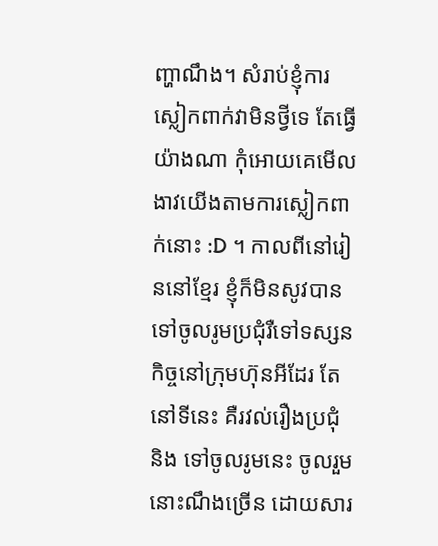ញ្ហាណឹង។ សំរាប់ខ្ញុំការស្លៀកពាក់វាមិនថ្វីទេ តែធ្វើយ៉ាងណា កុំអោយគេមើលងាវយើងតាមការស្លៀកពាក់នោះ :D ។ កាលពីនៅរៀននៅខ្មែរ ខ្ញុំក៏មិនសូវបានទៅចូលរូមប្រជុំរឺទៅទស្សនកិច្ចនៅក្រុមហ៊ុនអីដែរ តែនៅទីនេះ គឺរវល់រឿងប្រជុំ និង ទៅចូលរូមនេះ ចូលរួមនោះណឹងច្រើន ដោយសារ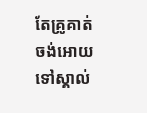តែគ្រូគាត់ចង់អោយទៅស្គាល់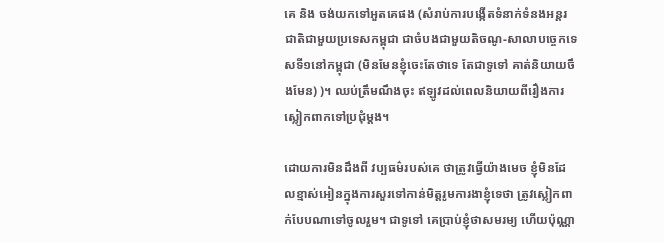គេ និង ចង់យកទៅអួតគេផង (សំរាប់ការបង្កើតទំនាក់ទំនងអន្តរជាតិជាមួយប្រទេសកម្ពុជា ជាចំបងជាមួយតិចណូ-សាលាបច្ចេកទេសទី១នៅកម្ពុជា (មិនមែនខ្ញុំចេះតែថាទេ តែជាទូទៅ គាត់និយាយចឹងមែន) )។ ឈប់ត្រឹមណឹងចុះ ឥឡូវដល់ពេលនិយាយពីរឿងការស្លៀកពាកទៅប្រជុំម្តង។

ដោយការមិនដឹងពី វប្បធម៌របស់គេ ថាត្រូវធ្វើយ៉ាងមេច ខ្ញុំមិនដែលខ្មាស់អៀនក្នុងការសួរទៅកាន់មិត្តរូមការងាខ្ញុំទេថា ត្រូវស្លៀកពាក់បែបណាទៅចូលរួម។ ជាទូទៅ គេប្រាប់ខ្ញុំថាសមរម្យ ហើយប៉ុណ្ណា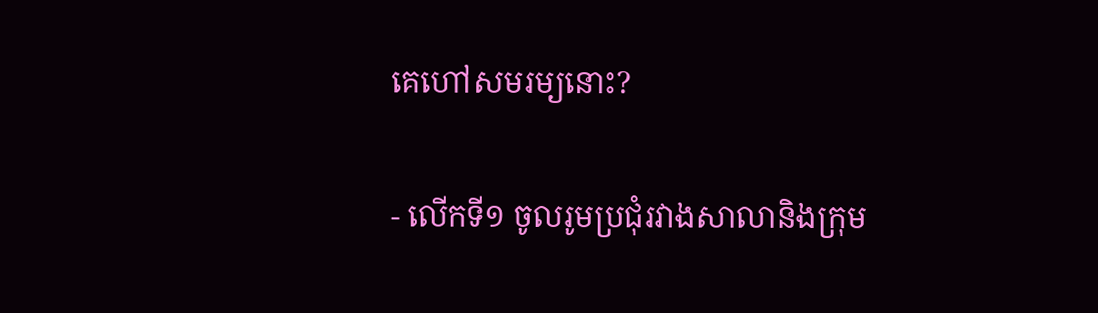គេហៅសមរម្យនោះ?

- លើកទី១ ចូលរូមប្រជុំរវាងសាលានិងក្រុម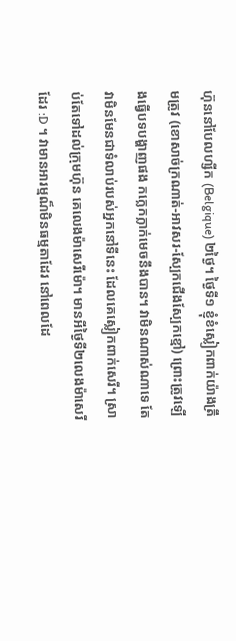ហ៊ុននៅបែលហ្សីក (Belgique) ២ថ្ងៃ។ ថ្ងៃទី១ ខ្ញុំខំស្លៀកពាក់យ៉ាងត្រឹមត្រូវ (ខោសាច់ក្រណាត់-អាវសរ-ស្បែកជើងស្បែកខ្មៅ) ព្រោះត្រូវឡើងធ្វើបទបង្ហាញផង កក្លេកក្លាក់មេចនឹងបាន។ វាមិនណាស់ណាទេ តែវាមិនមែនជាទំលាប់របស់អ្នកនៅទីនេះ ដែលគេស្លៀកពាក់សេរី។ ស្រាប់តែទៅដល់ក្រុមហ៊ុន គេលេងម៉ាសេរីម៉ោ។ មានអីថ្ងៃទី២លេងម៉ាសេរីដែរ :D ។ វាមានអារម្មណ៏មិនធម្មតាដែរ នៅពេលដែ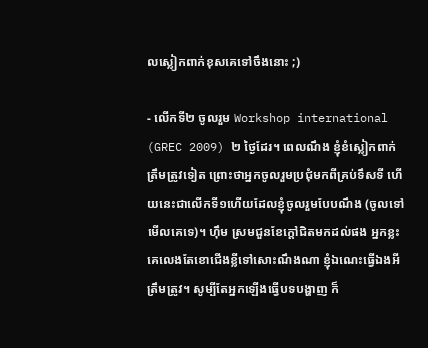លស្លៀកពាក់ខុសគេទៅចឹងនោះ ;)

- លើកទី២ ចូលរួម Workshop international (GREC 2009) ២ ថ្ងៃដែរ។ ពេលណឹង ខ្ញុំខំស្លៀកពាក់ត្រឹមត្រូវទៀត ព្រោះថាអ្នកចូលរួមប្រជុំមកពីគ្រប់ទឹសទី ហើយនេះជាលើកទី១ហើយដែលខ្ញុំចូលរួមបែបណឹង (ចូលទៅមើលគេទេ)។ ហ៊ឹម ស្រមជួនខែក្តៅជិតមកដល់ផង អ្នកខ្លះគេលេងតែខោជើងខ្លីទៅសោះណឹងណា ខ្ញុំឯណេះធ្វើឯងអីត្រឹមត្រូវ។ សូម្បីតែអ្នកឡើងធ្វើបទបង្ហាញ ក៏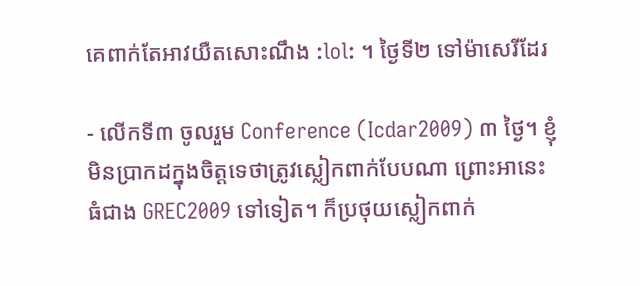គេពាក់តែអាវយឺតសោះណឹង :lol: ។ ថ្ងៃទី២ ទៅម៉ាសេរីដែរ

- លើកទី៣ ចូលរួម Conference (Icdar2009) ៣ ថ្ងៃ។ ខ្ញុំមិនប្រាកដក្នុងចិត្តទេថាត្រូវស្លៀកពាក់បែបណា ព្រោះអានេះធំជាង GREC2009 ទៅទៀត។ ក៏ប្រថុយស្លៀកពាក់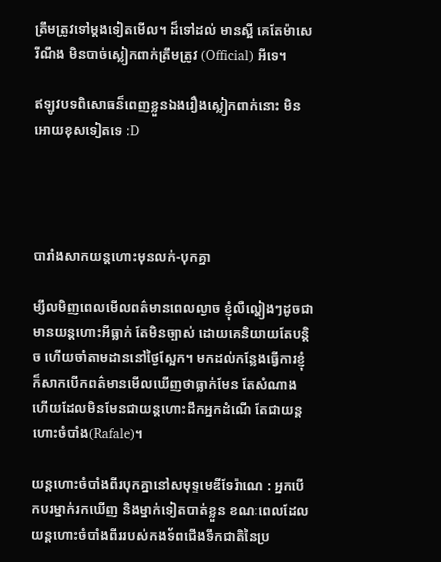ត្រឹមត្រូវទៅម្តងទៀតមើល។ ដ៏ទៅដល់ មានស្អី គេតែម៉ាសេរីណឹង មិនបាច់ស្លៀកពាក់ត្រឹមត្រូវ (Official) អីទេ។

ឥឡូវបទពិសោធន៏ពេញខ្លួនឯងរឿងស្លៀកពាក់នោះ មិនអោយខុសទៀតទេ :D




បារាំងសាកយន្តហោះមុនលក់-បុកគ្នា

ម្សឹលមិញពេលមើលពត៌មានពេលល្ងាច ខ្ញុំលឺល្ហៀងៗដូចជាមានយន្តហោះអីធ្លាក់ តែមិនច្បាស់ ដោយគេនិយាយតែបន្តិច ហើយចាំតាមដាននៅថ្ងៃស្អែក។ មកដល់កន្លែងធ្វើការខ្ញុំក៏សាកបើកពត៌មានមើលឃើញថាធ្លាក់មែន តែសំណាងហើយដែលមិនមែនជាយន្តហោះដឹកអ្នកដំណើ តែជាយន្តហោះចំបាំង(Rafale)។

យន្តហោះចំបាំងពីរបុកគ្នានៅសមុទ្ទមេឌីទែរ៉ាណេ : អ្នកបើកបរម្នាក់រកឃើញ និងម្នាក់ទៀតបាត់ខ្លួន ខណៈពេលដែលយន្តហោះចំបាំងពីររបស់កងទ័ពជើងទឹកជាតិនៃប្រ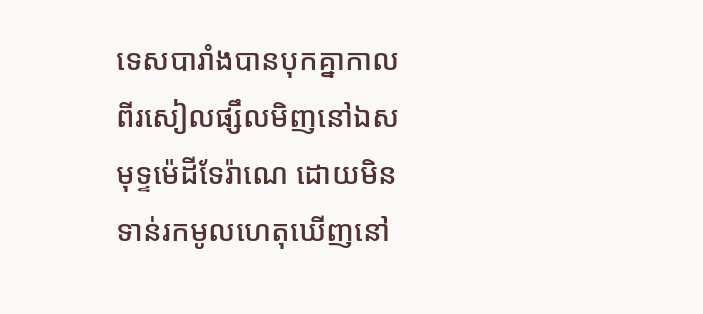ទេសបារាំងបានបុកគ្នាកាលពីរសៀលផ្សឹលមិញនៅឯសមុទ្ទម៉េដីទែរ៉ាណេ ដោយមិនទាន់រកមូលហេតុឃើញនៅ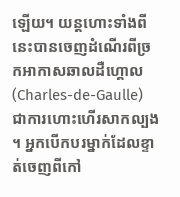ឡើយ។ យន្តហោះទាំងពីនេះបានចេញដំណើរពីច្រកអាកាសឆាលដឺហ្គោល (Charles-de-Gaulle) ជាការហោះហើរសាកល្បង។ អ្នកបើកបរម្នាក់ដែលខ្ទាត់ចេញពីកៅ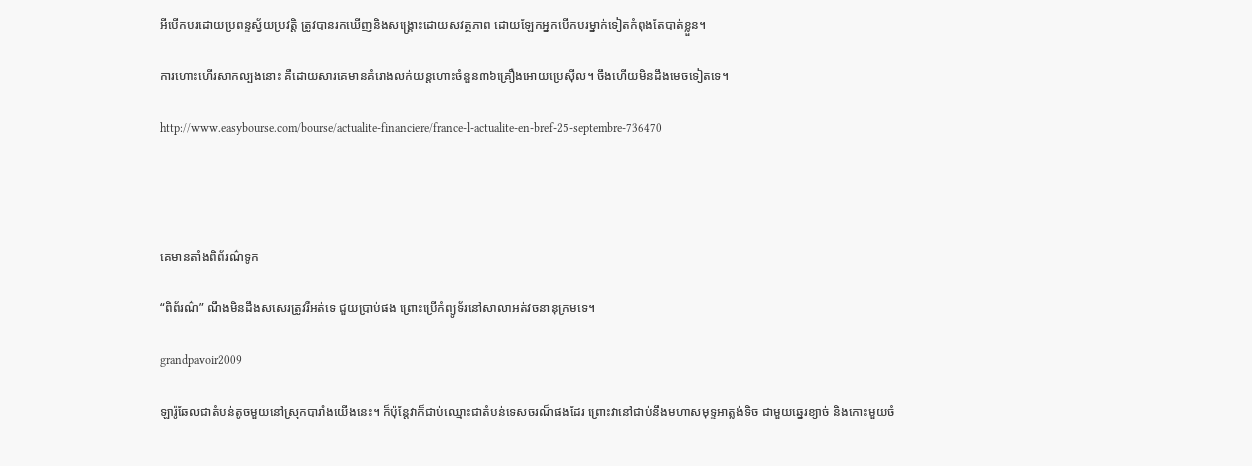អីបើកបរដោយប្រពន្ទស្វ័យប្រវត្តិ ត្រូវបានរកឃើញនិងសង្គ្រោះដោយសវត្ថភាព ដោយឡែកអ្នកបើកបរម្នាក់ទៀតកំពុងតែបាត់ខ្លួន។

ការហោះហើរសាកល្បងនោះ គឺដោយសារគេមានគំរោងលក់យន្តហោះចំនួន៣៦គ្រឿងអោយប្រេស៊ីល។ ចឹងហើយមិនដឹងមេចទៀតទេ។

http://www.easybourse.com/bourse/actualite-financiere/france-l-actualite-en-bref-25-septembre-736470




គេមានតាំងពិព័រណ៌ទូក

“ពិព័រណ៌” ណឹងមិនដឹងសសេរត្រូវរឺអត់ទេ ជួយប្រាប់ផង ព្រោះប្រើកំព្យូទ័រនៅសាលាអត់វចនានុក្រមទេ។

grandpavoir2009

ឡារ៉ូឆែលជាតំបន់តូចមួយនៅស្រុកបារាំងយើងនេះ។ ក៏ប៉ុន្តែវាក៏ជាប់ឈ្មោះជាតំបន់ទេសចរណ៏ផងដែរ ព្រោះវានៅជាប់នឹងមហាសមុទ្ទអាត្លង់ទិច ជាមួយឆ្នេរខ្យាច់ និងកោះមួយចំ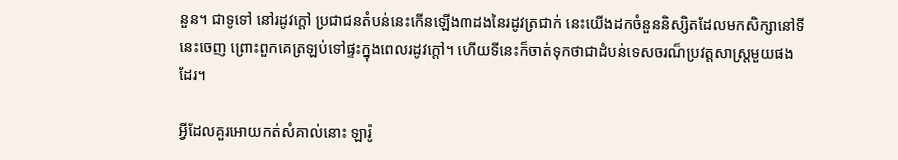នួន។ ជាទូទៅ នៅរដូវក្តៅ ប្រជាជនតំបន់នេះកើនឡើង៣ដងនៃរដូវត្រជាក់ នេះយើងដកចំនួននិស្សិតដែលមកសិក្សានៅទីនេះចេញ ព្រោះពួកគេត្រឡប់ទៅផ្ទះក្នុងពេលរដូវក្តៅ។ ហើយទីនេះក៏ចាត់ទុកថាជាដំបន់ទេសចរណ៏ប្រវត្តសាស្ត្រមួយផងដែរ។

អ្វីដែលគួរអោយកត់សំគាល់នោះ ឡារ៉ូ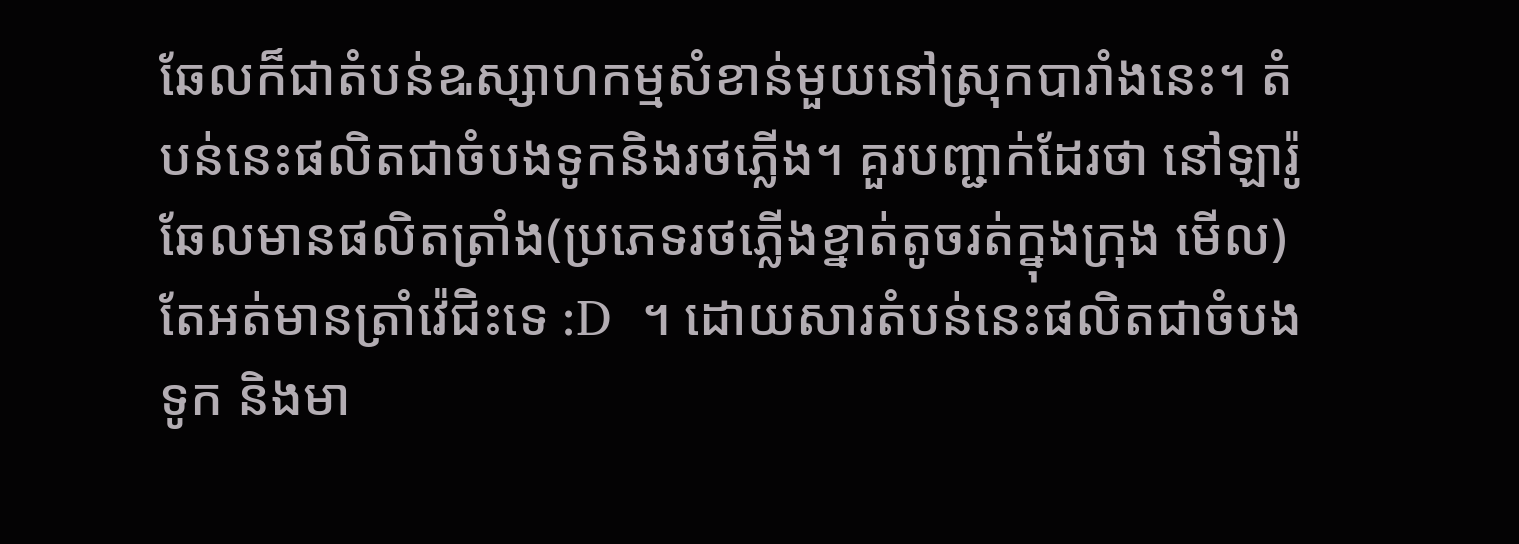ឆែលក៏ជាតំបន់ឩស្សាហកម្មសំខាន់មួយនៅស្រុកបារាំងនេះ។ តំបន់នេះផលិតជាចំបងទូកនិងរថភ្លើង។ គួរបញ្ជាក់ដែរថា នៅឡារ៉ូឆែលមានផលិតត្រាំង(ប្រភេទរថភ្លើងខ្នាត់តូចរត់ក្នុងក្រុង មើល)តែអត់មានត្រាំវ៉េជិះទេ :D  ។ ដោយសារតំបន់នេះផលិតជាចំបង ទូក និងមា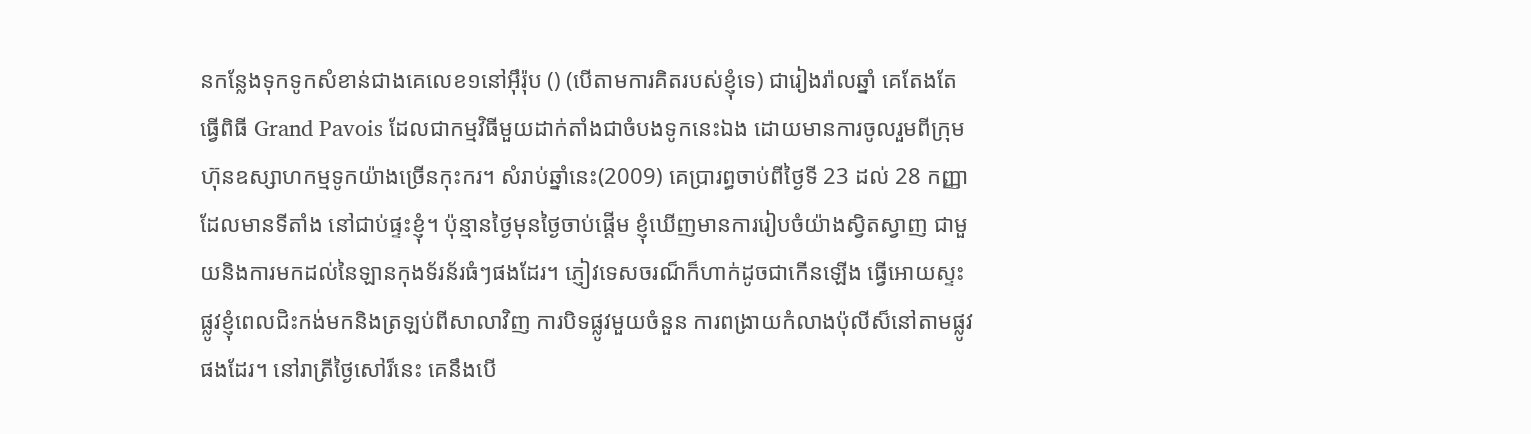នកន្លែងទុកទូកសំខាន់ជាងគេលេខ១នៅអ៊ឹរ៉ុប () (បើតាមការគិតរបស់ខ្ញុំទេ) ជារៀងរ៉ាលឆ្នាំ គេតែងតែធ្វើពិធី Grand Pavois ដែលជាកម្មវិធីមួយដាក់តាំងជាចំបងទូកនេះឯង ដោយមានការចូលរួមពីក្រុមហ៊ុនឧស្សាហកម្មទូកយ៉ាងច្រើនកុះករ។ សំរាប់ឆ្នាំនេះ(2009) គេប្រារព្ធចាប់ពីថ្ងៃទី 23 ដល់ 28 កញ្ញា ដែលមានទីតាំង នៅជាប់ផ្ទះខ្ញុំ។ ប៉ុន្មានថ្ងៃមុនថ្ងៃចាប់ផ្តើម ខ្ញុំឃើញមានការរៀបចំយ៉ាងស្វិតស្វាញ ជាមួយនិងការមកដល់នៃឡានកុងទ័រន័រធំៗផងដែរ។ ភ្ញៀវទេសចរណ៏ក៏ហាក់ដូចជាកើនឡើង ធ្វើអោយស្ទះផ្លូវខ្ញុំពេលជិះកង់មកនិងត្រឡប់ពីសាលាវិញ ការបិទផ្លូវមួយចំនួន ការពង្រាយកំលាងប៉ុលីស៏នៅតាមផ្លូវផងដែរ។ នៅរាត្រីថ្ងៃសៅរ៏នេះ គេនឹងបើ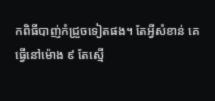កពិធីបាញ់កំជ្រួចទៀតផង។ តែអ្វីសំខាន់ គេធ្វើនៅម៉ោង ៩ តែស្មើ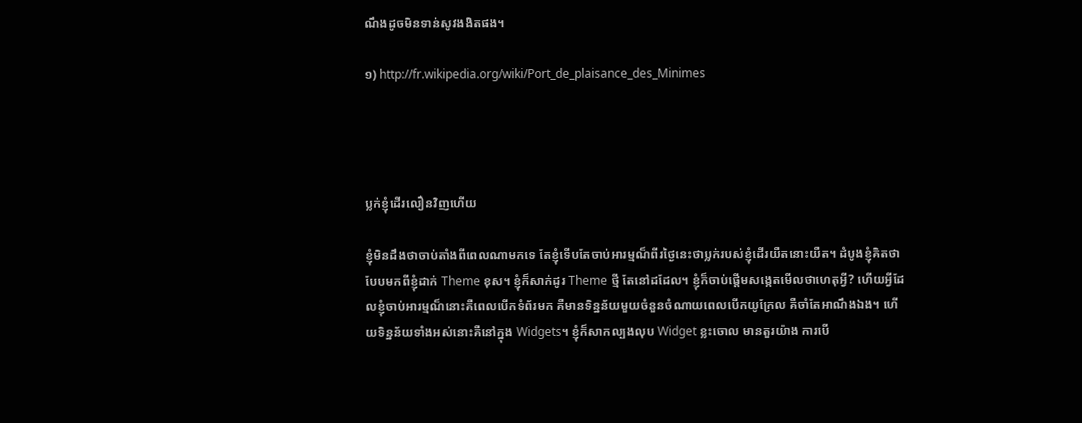ណឹងដូចមិនទាន់សូវងងិតផង។

១) http://fr.wikipedia.org/wiki/Port_de_plaisance_des_Minimes




ប្លក់ខ្ញុំដើរលឿនវិញហើយ

ខ្ញុំមិនដឹងថាចាប់តាំងពីពេលណាមកទេ តែខ្ញុំទើបតែចាប់អារម្មណ៏ពីរថ្ងៃនេះថាប្លក់របស់ខ្ញុំដើរយឺតនោះយឺត។ ដំបូងខ្ញុំគិតថាបែបមកពីខ្ញុំដាក់ Theme ខុស។ ខ្ញុំក៏សាក់ដូរ Theme ថ្មី តែនៅដដែល។ ខ្ញុំក៏ចាប់ផ្តើមសង្កេតមើលថាហេតុអ្វី? ហើយអ្វីដែលខ្ញុំចាប់អារម្មណ៏នោះគឺពេលបើកទំព័រមក គឺមានទិន្នន័យមួយចំនួនចំណាយពេលបើកយូក្រែល គឺចាំតែអាណឹងឯង។ ហើយទិន្នន័យទាំងអស់នោះគឺនៅក្នុង Widgets។ ខ្ញុំក៏សាកល្បងលុប Widget ខ្លះចោល មានតួរយ៉ាង ការបើ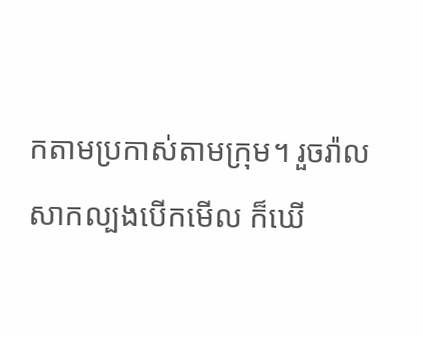កតាមប្រកាស់តាមក្រុម។ រួចរ៉ាលសាកល្បងបើកមើល ក៏ឃើ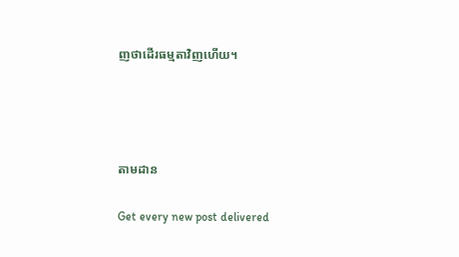ញថាដើរធម្មតាវិញហើយ។




តាមដាន

Get every new post delivered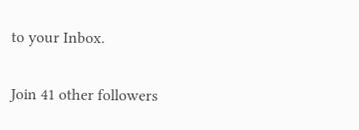to your Inbox.

Join 41 other followers